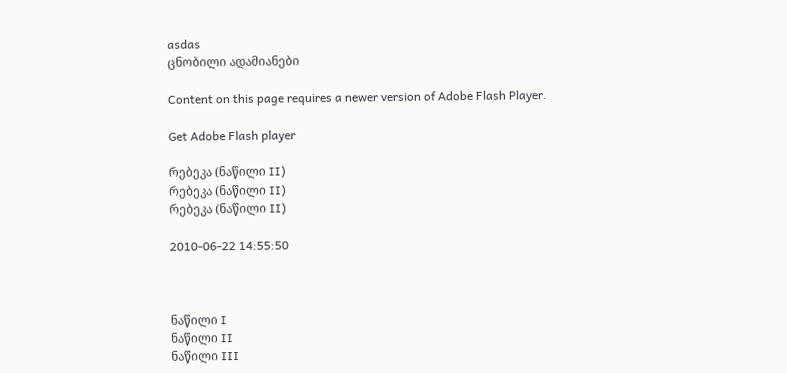asdas
ცნობილი ადამიანები

Content on this page requires a newer version of Adobe Flash Player.

Get Adobe Flash player

რებეკა (ნაწილი II)
რებეკა (ნაწილი II)
რებეკა (ნაწილი II)

2010-06-22 14:55:50



ნაწილი I
ნაწილი II
ნაწილი III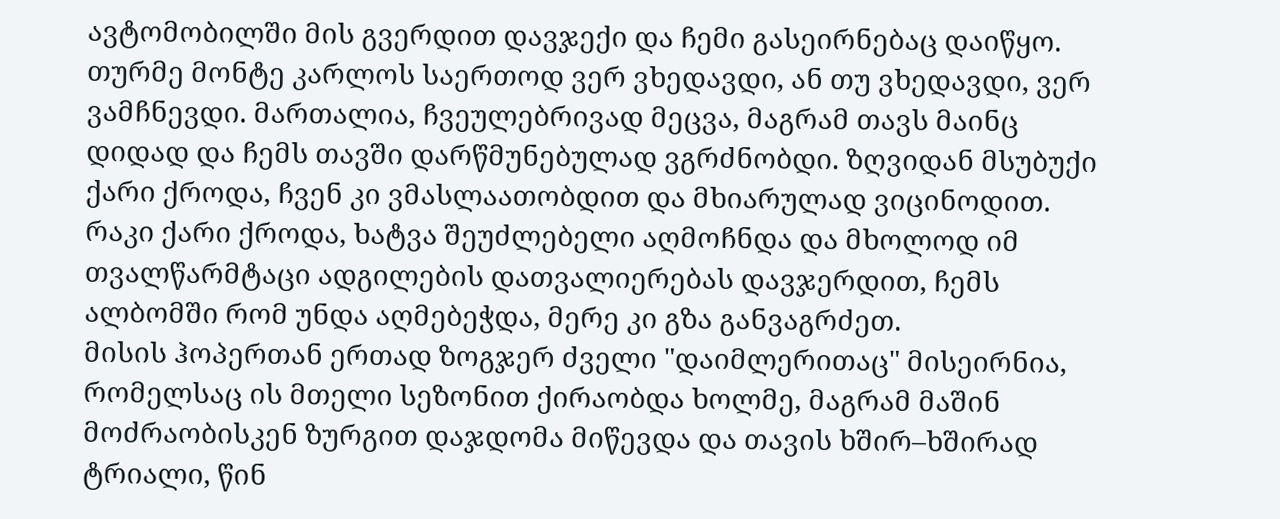ავტომობილში მის გვერდით დავჯექი და ჩემი გასეირნებაც დაიწყო. თურმე მონტე კარლოს საერთოდ ვერ ვხედავდი, ან თუ ვხედავდი, ვერ ვამჩნევდი. მართალია, ჩვეულებრივად მეცვა, მაგრამ თავს მაინც დიდად და ჩემს თავში დარწმუნებულად ვგრძნობდი. ზღვიდან მსუბუქი ქარი ქროდა, ჩვენ კი ვმასლაათობდით და მხიარულად ვიცინოდით.
რაკი ქარი ქროდა, ხატვა შეუძლებელი აღმოჩნდა და მხოლოდ იმ თვალწარმტაცი ადგილების დათვალიერებას დავჯერდით, ჩემს ალბომში რომ უნდა აღმებეჭდა, მერე კი გზა განვაგრძეთ.
მისის ჰოპერთან ერთად ზოგჯერ ძველი "დაიმლერითაც" მისეირნია, რომელსაც ის მთელი სეზონით ქირაობდა ხოლმე, მაგრამ მაშინ მოძრაობისკენ ზურგით დაჯდომა მიწევდა და თავის ხშირ–ხშირად ტრიალი, წინ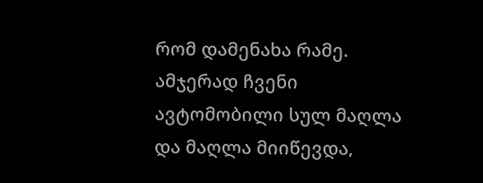რომ დამენახა რამე. ამჯერად ჩვენი ავტომობილი სულ მაღლა და მაღლა მიიწევდა,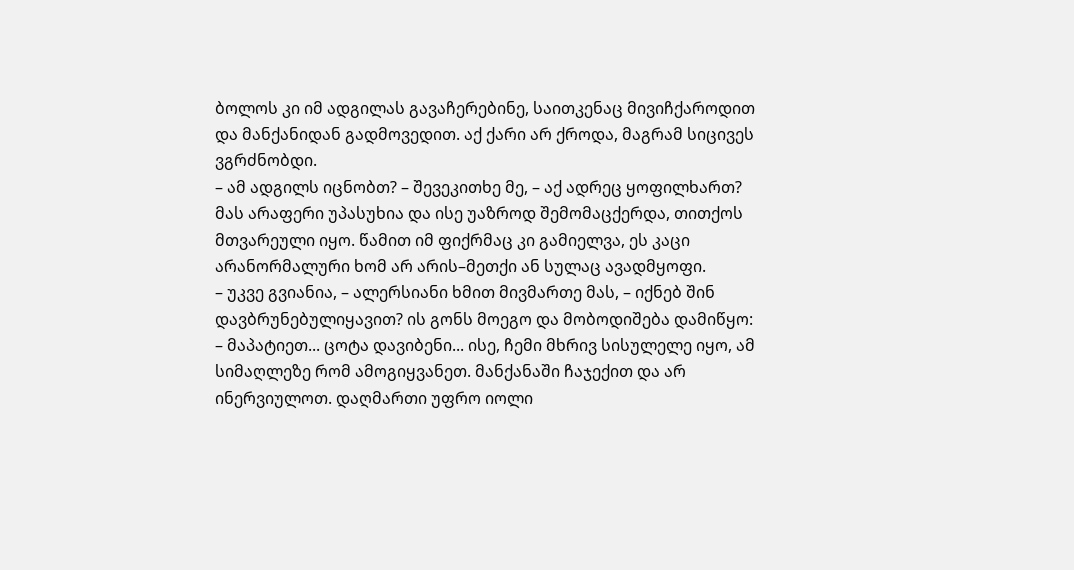ბოლოს კი იმ ადგილას გავაჩერებინე, საითკენაც მივიჩქაროდით და მანქანიდან გადმოვედით. აქ ქარი არ ქროდა, მაგრამ სიცივეს ვგრძნობდი.
– ამ ადგილს იცნობთ? – შევეკითხე მე, – აქ ადრეც ყოფილხართ?
მას არაფერი უპასუხია და ისე უაზროდ შემომაცქერდა, თითქოს მთვარეული იყო. წამით იმ ფიქრმაც კი გამიელვა, ეს კაცი არანორმალური ხომ არ არის–მეთქი ან სულაც ავადმყოფი.
– უკვე გვიანია, – ალერსიანი ხმით მივმართე მას, – იქნებ შინ დავბრუნებულიყავით? ის გონს მოეგო და მობოდიშება დამიწყო:
– მაპატიეთ... ცოტა დავიბენი... ისე, ჩემი მხრივ სისულელე იყო, ამ სიმაღლეზე რომ ამოგიყვანეთ. მანქანაში ჩაჯექით და არ ინერვიულოთ. დაღმართი უფრო იოლი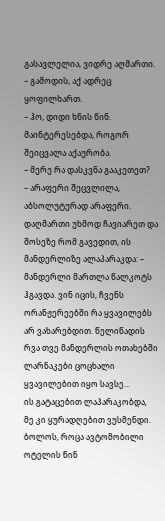გასავლელია, ვიდრე აღმართი.
– გამოდის, აქ ადრეც ყოფილხართ.
– ჰო, დიდი ხნის წინ. მაინტერესებდა, როგორ შეიცვალა აქაურობა.
– მერე რა დასკვნა გააკეთეთ?
– არაფერი შეცვლილა, აბსოლუტურად არაფერი.
დაღმართი უხმოდ ჩავიარეთ და შოსეზე რომ გავედით, ის მანდერლიზე ალაპარაკდა: – მანდერლი მართლა წალკოტს ჰგავდა. ვინ იცის, ჩვენს ორანჟერეებში რა ყვავილებს არ ვახარებდით. წელიწადის რვა თვე მანდერლის ოთახებში ლარნაკები ცოცხალი ყვავილებით იყო სავსე...
ის გატაცებით ლაპარაკობდა, მე კი ყურადღებით ვუსმენდი. ბოლოს, როცა ავტომობილი ოტელის წინ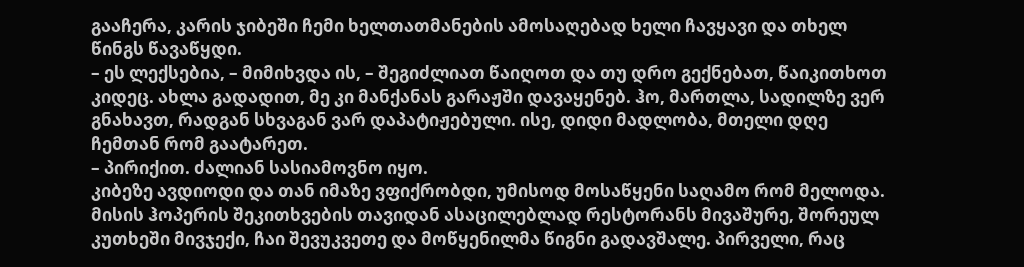გააჩერა, კარის ჯიბეში ჩემი ხელთათმანების ამოსაღებად ხელი ჩავყავი და თხელ წინგს წავაწყდი.
– ეს ლექსებია, – მიმიხვდა ის, – შეგიძლიათ წაიღოთ და თუ დრო გექნებათ, წაიკითხოთ კიდეც. ახლა გადადით, მე კი მანქანას გარაჟში დავაყენებ. ჰო, მართლა, სადილზე ვერ გნახავთ, რადგან სხვაგან ვარ დაპატიჟებული. ისე, დიდი მადლობა, მთელი დღე ჩემთან რომ გაატარეთ.
– პირიქით. ძალიან სასიამოვნო იყო.
კიბეზე ავდიოდი და თან იმაზე ვფიქრობდი, უმისოდ მოსაწყენი საღამო რომ მელოდა.
მისის ჰოპერის შეკითხვების თავიდან ასაცილებლად რესტორანს მივაშურე, შორეულ კუთხეში მივჯექი, ჩაი შევუკვეთე და მოწყენილმა წიგნი გადავშალე. პირველი, რაც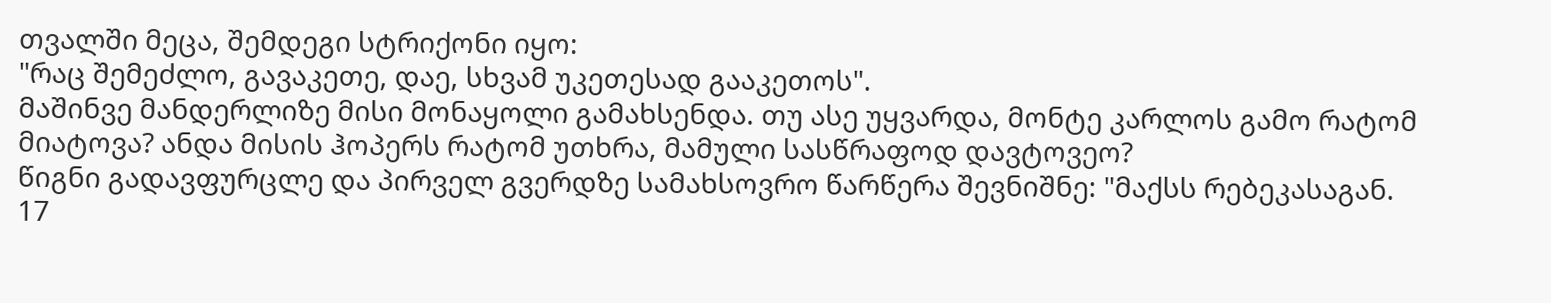თვალში მეცა, შემდეგი სტრიქონი იყო:
"რაც შემეძლო, გავაკეთე, დაე, სხვამ უკეთესად გააკეთოს".
მაშინვე მანდერლიზე მისი მონაყოლი გამახსენდა. თუ ასე უყვარდა, მონტე კარლოს გამო რატომ მიატოვა? ანდა მისის ჰოპერს რატომ უთხრა, მამული სასწრაფოდ დავტოვეო?
წიგნი გადავფურცლე და პირველ გვერდზე სამახსოვრო წარწერა შევნიშნე: "მაქსს რებეკასაგან. 17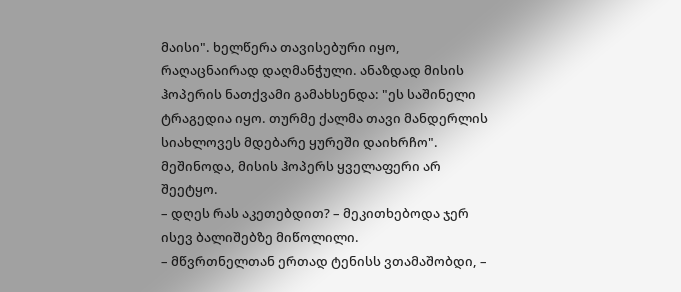მაისი". ხელწერა თავისებური იყო, რაღაცნაირად დაღმანჭული. ანაზდად მისის ჰოპერის ნათქვამი გამახსენდა: "ეს საშინელი ტრაგედია იყო. თურმე ქალმა თავი მანდერლის სიახლოვეს მდებარე ყურეში დაიხრჩო".
მეშინოდა, მისის ჰოპერს ყველაფერი არ შეეტყო.
– დღეს რას აკეთებდით? – მეკითხებოდა ჯერ ისევ ბალიშებზე მიწოლილი.
– მწვრთნელთან ერთად ტენისს ვთამაშობდი, –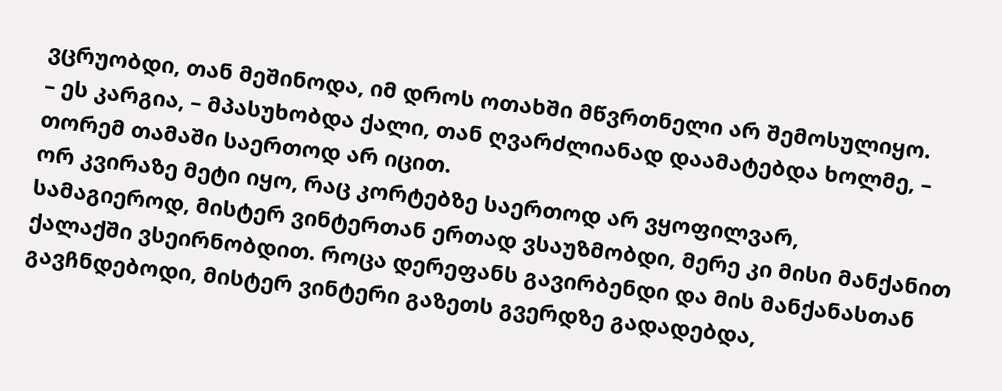ვცრუობდი, თან მეშინოდა, იმ დროს ოთახში მწვრთნელი არ შემოსულიყო.
– ეს კარგია, – მპასუხობდა ქალი, თან ღვარძლიანად დაამატებდა ხოლმე, – თორემ თამაში საერთოდ არ იცით.
ორ კვირაზე მეტი იყო, რაც კორტებზე საერთოდ არ ვყოფილვარ, სამაგიეროდ, მისტერ ვინტერთან ერთად ვსაუზმობდი, მერე კი მისი მანქანით ქალაქში ვსეირნობდით. როცა დერეფანს გავირბენდი და მის მანქანასთან გავჩნდებოდი, მისტერ ვინტერი გაზეთს გვერდზე გადადებდა,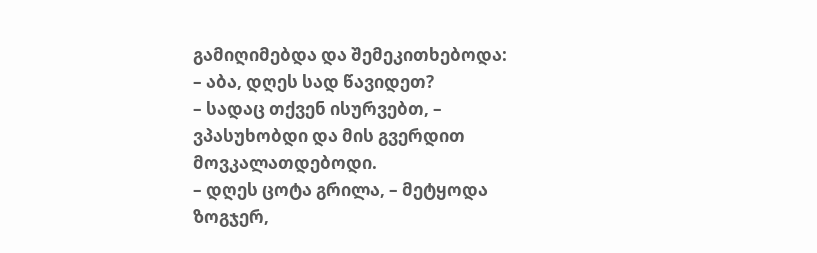გამიღიმებდა და შემეკითხებოდა:
– აბა, დღეს სად წავიდეთ?
– სადაც თქვენ ისურვებთ, – ვპასუხობდი და მის გვერდით მოვკალათდებოდი.
– დღეს ცოტა გრილა, – მეტყოდა ზოგჯერ,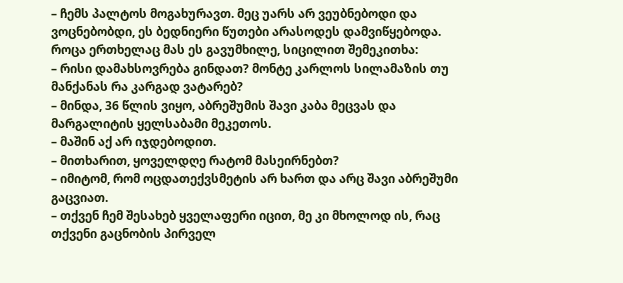– ჩემს პალტოს მოგახურავთ. მეც უარს არ ვეუბნებოდი და ვოცნებობდი, ეს ბედნიერი წუთები არასოდეს დამვიწყებოდა. როცა ერთხელაც მას ეს გავუმხილე, სიცილით შემეკითხა:
– რისი დამახსოვრება გინდათ? მონტე კარლოს სილამაზის თუ მანქანას რა კარგად ვატარებ?
– მინდა, 36 წლის ვიყო, აბრეშუმის შავი კაბა მეცვას და მარგალიტის ყელსაბამი მეკეთოს.
– მაშინ აქ არ იჯდებოდით.
– მითხარით, ყოველდღე რატომ მასეირნებთ?
– იმიტომ, რომ ოცდათექვსმეტის არ ხართ და არც შავი აბრეშუმი გაცვიათ.
– თქვენ ჩემ შესახებ ყველაფერი იცით, მე კი მხოლოდ ის, რაც თქვენი გაცნობის პირველ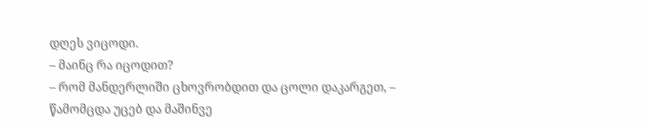დღეს ვიცოდი.
– მაინც რა იცოდით?
– რომ მანდერლიში ცხოვრობდით და ცოლი დაკარგეთ, – წამომცდა უცებ და მაშინვე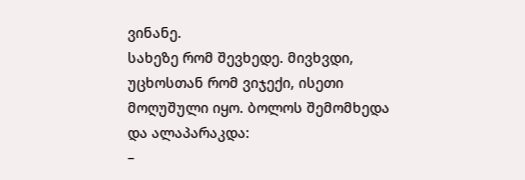ვინანე.
სახეზე რომ შევხედე. მივხვდი, უცხოსთან რომ ვიჯექი, ისეთი მოღუშული იყო. ბოლოს შემომხედა და ალაპარაკდა:
–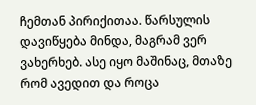ჩემთან პირიქითაა. წარსულის დავიწყება მინდა, მაგრამ ვერ ვახერხებ. ასე იყო მაშინაც, მთაზე რომ ავედით და როცა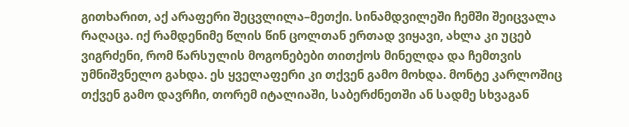გითხარით, აქ არაფერი შეცვლილა–მეთქი. სინამდვილეში ჩემში შეიცვალა რაღაცა. იქ რამდენიმე წლის წინ ცოლთან ერთად ვიყავი, ახლა კი უცებ ვიგრძენი, რომ წარსულის მოგონებები თითქოს მინელდა და ჩემთვის უმნიშვნელო გახდა. ეს ყველაფერი კი თქვენ გამო მოხდა. მონტე კარლოშიც თქვენ გამო დავრჩი, თორემ იტალიაში, საბერძნეთში ან სადმე სხვაგან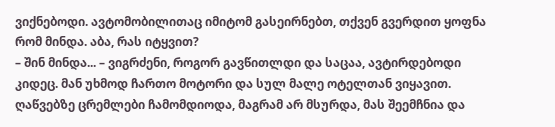ვიქნებოდი. ავტომობილითაც იმიტომ გასეირნებთ, თქვენ გვერდით ყოფნა რომ მინდა. აბა, რას იტყვით?
– შინ მინდა... – ვიგრძენი, როგორ გავწითლდი და საცაა, ავტირდებოდი კიდეც. მან უხმოდ ჩართო მოტორი და სულ მალე ოტელთან ვიყავით. ღაწვებზე ცრემლები ჩამომდიოდა, მაგრამ არ მსურდა, მას შეემჩნია და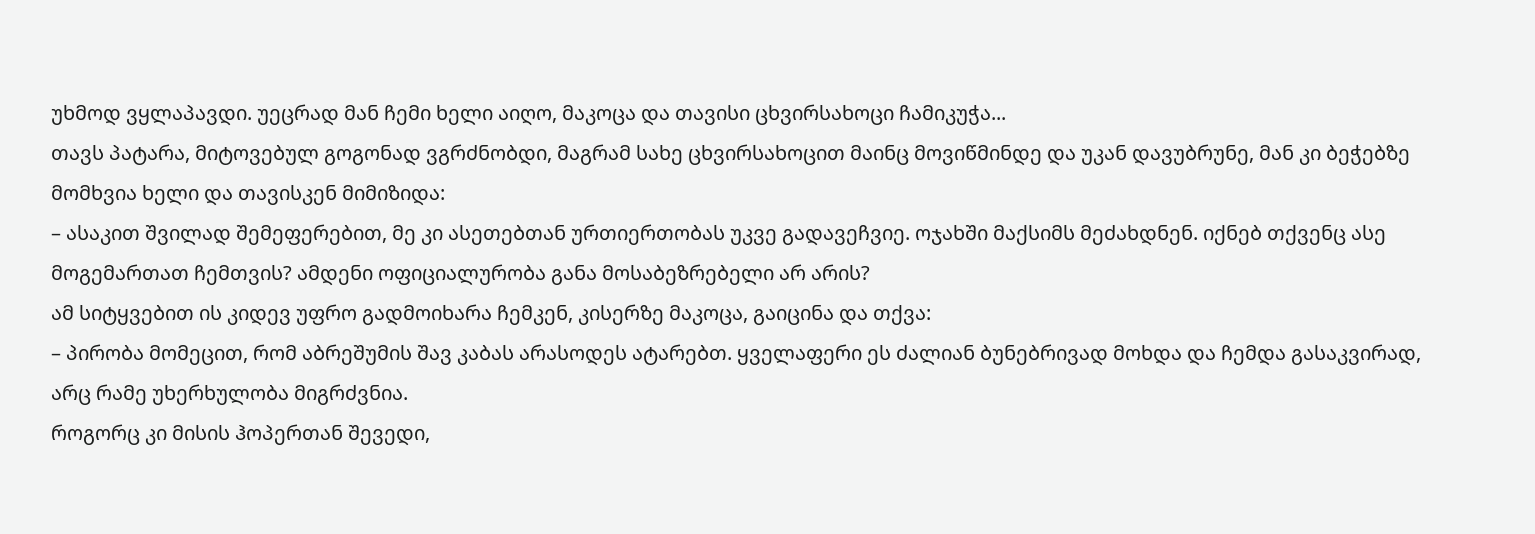უხმოდ ვყლაპავდი. უეცრად მან ჩემი ხელი აიღო, მაკოცა და თავისი ცხვირსახოცი ჩამიკუჭა...
თავს პატარა, მიტოვებულ გოგონად ვგრძნობდი, მაგრამ სახე ცხვირსახოცით მაინც მოვიწმინდე და უკან დავუბრუნე, მან კი ბეჭებზე მომხვია ხელი და თავისკენ მიმიზიდა:
– ასაკით შვილად შემეფერებით, მე კი ასეთებთან ურთიერთობას უკვე გადავეჩვიე. ოჯახში მაქსიმს მეძახდნენ. იქნებ თქვენც ასე მოგემართათ ჩემთვის? ამდენი ოფიციალურობა განა მოსაბეზრებელი არ არის?
ამ სიტყვებით ის კიდევ უფრო გადმოიხარა ჩემკენ, კისერზე მაკოცა, გაიცინა და თქვა:
– პირობა მომეცით, რომ აბრეშუმის შავ კაბას არასოდეს ატარებთ. ყველაფერი ეს ძალიან ბუნებრივად მოხდა და ჩემდა გასაკვირად, არც რამე უხერხულობა მიგრძვნია.
როგორც კი მისის ჰოპერთან შევედი,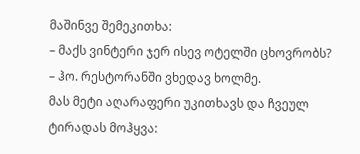მაშინვე შემეკითხა:
– მაქს ვინტერი ჯერ ისევ ოტელში ცხოვრობს?
– ჰო. რესტორანში ვხედავ ხოლმე.
მას მეტი აღარაფერი უკითხავს და ჩვეულ ტირადას მოჰყვა: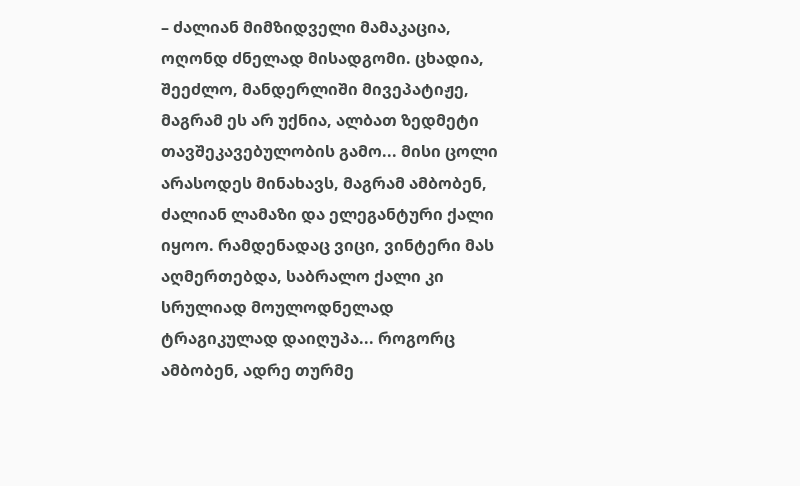– ძალიან მიმზიდველი მამაკაცია, ოღონდ ძნელად მისადგომი. ცხადია, შეეძლო, მანდერლიში მივეპატიჟე, მაგრამ ეს არ უქნია, ალბათ ზედმეტი თავშეკავებულობის გამო... მისი ცოლი არასოდეს მინახავს, მაგრამ ამბობენ, ძალიან ლამაზი და ელეგანტური ქალი იყოო. რამდენადაც ვიცი, ვინტერი მას აღმერთებდა, საბრალო ქალი კი სრულიად მოულოდნელად ტრაგიკულად დაიღუპა... როგორც ამბობენ, ადრე თურმე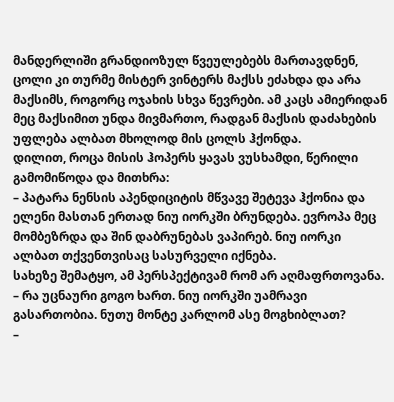მანდერლიში გრანდიოზულ წვეულებებს მართავდნენ, ცოლი კი თურმე მისტერ ვინტერს მაქსს ეძახდა და არა მაქსიმს, როგორც ოჯახის სხვა წევრები. ამ კაცს ამიერიდან მეც მაქსიმით უნდა მივმართო, რადგან მაქსის დაძახების უფლება ალბათ მხოლოდ მის ცოლს ჰქონდა.
დილით, როცა მისის ჰოპერს ყავას ვუსხამდი, წერილი გამომიწოდა და მითხრა:
– პატარა ნენსის აპენდიციტის მწვავე შეტევა ჰქონია და ელენი მასთან ერთად ნიუ იორკში ბრუნდება. ევროპა მეც მომბეზრდა და შინ დაბრუნებას ვაპირებ. ნიუ იორკი ალბათ თქვენთვისაც სასურველი იქნება.
სახეზე შემატყო, ამ პერსპექტივამ რომ არ აღმაფრთოვანა.
– რა უცნაური გოგო ხართ. ნიუ იორკში უამრავი გასართობია. ნუთუ მონტე კარლომ ასე მოგხიბლათ?
–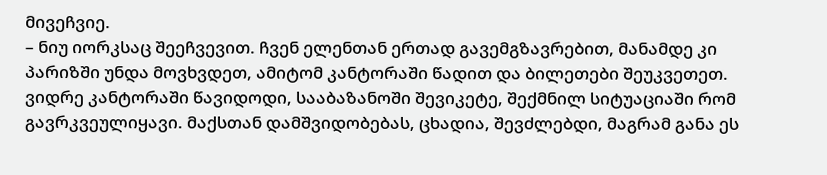მივეჩვიე.
– ნიუ იორკსაც შეეჩვევით. ჩვენ ელენთან ერთად გავემგზავრებით, მანამდე კი პარიზში უნდა მოვხვდეთ, ამიტომ კანტორაში წადით და ბილეთები შეუკვეთეთ. ვიდრე კანტორაში წავიდოდი, სააბაზანოში შევიკეტე, შექმნილ სიტუაციაში რომ გავრკვეულიყავი. მაქსთან დამშვიდობებას, ცხადია, შევძლებდი, მაგრამ განა ეს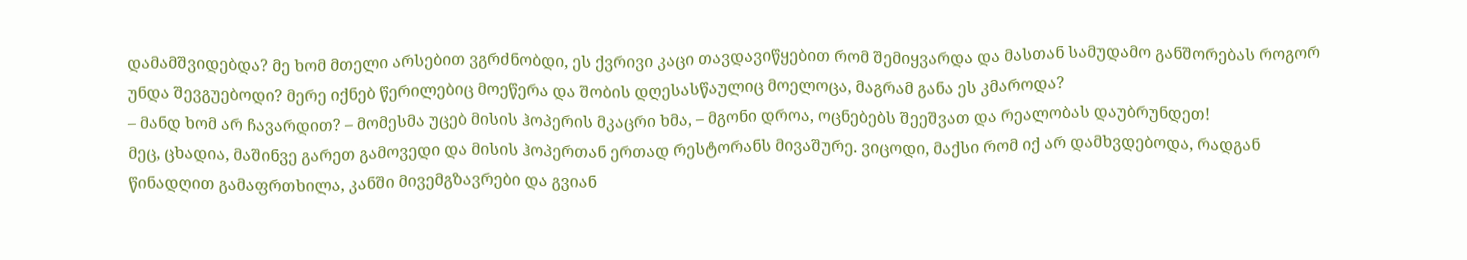დამამშვიდებდა? მე ხომ მთელი არსებით ვგრძნობდი, ეს ქვრივი კაცი თავდავიწყებით რომ შემიყვარდა და მასთან სამუდამო განშორებას როგორ უნდა შევგუებოდი? მერე იქნებ წერილებიც მოეწერა და შობის დღესასწაულიც მოელოცა, მაგრამ განა ეს კმაროდა?
– მანდ ხომ არ ჩავარდით? – მომესმა უცებ მისის ჰოპერის მკაცრი ხმა, – მგონი დროა, ოცნებებს შეეშვათ და რეალობას დაუბრუნდეთ!
მეც, ცხადია, მაშინვე გარეთ გამოვედი და მისის ჰოპერთან ერთად რესტორანს მივაშურე. ვიცოდი, მაქსი რომ იქ არ დამხვდებოდა, რადგან წინადღით გამაფრთხილა, კანში მივემგზავრები და გვიან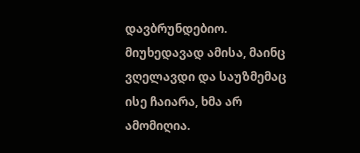დავბრუნდებიო. მიუხედავად ამისა, მაინც ვღელავდი და საუზმემაც ისე ჩაიარა, ხმა არ ამომიღია.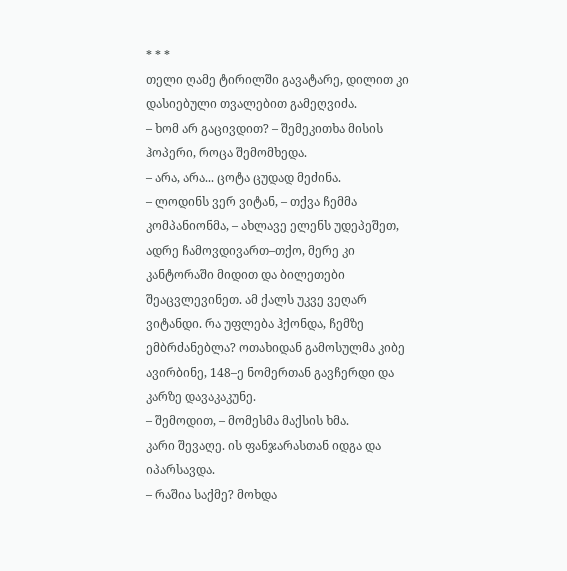* * *
თელი ღამე ტირილში გავატარე, დილით კი დასიებული თვალებით გამეღვიძა.
– ხომ არ გაცივდით? – შემეკითხა მისის ჰოპერი, როცა შემომხედა.
– არა, არა... ცოტა ცუდად მეძინა.
– ლოდინს ვერ ვიტან, – თქვა ჩემმა კომპანიონმა, – ახლავე ელენს უდეპეშეთ, ადრე ჩამოვდივართ–თქო, მერე კი კანტორაში მიდით და ბილეთები შეაცვლევინეთ. ამ ქალს უკვე ვეღარ ვიტანდი. რა უფლება ჰქონდა, ჩემზე ემბრძანებლა? ოთახიდან გამოსულმა კიბე ავირბინე, 148–ე ნომერთან გავჩერდი და კარზე დავაკაკუნე.
– შემოდით, – მომესმა მაქსის ხმა.
კარი შევაღე. ის ფანჯარასთან იდგა და იპარსავდა.
– რაშია საქმე? მოხდა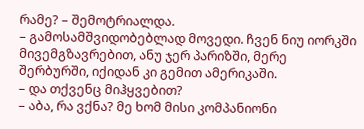რამე? – შემოტრიალდა.
– გამოსამშვიდობებლად მოვედი. ჩვენ ნიუ იორკში მივემგზავრებით, ანუ ჯერ პარიზში, მერე შერბურში, იქიდან კი გემით ამერიკაში.
– და თქვენც მიჰყვებით?
– აბა, რა ვქნა? მე ხომ მისი კომპანიონი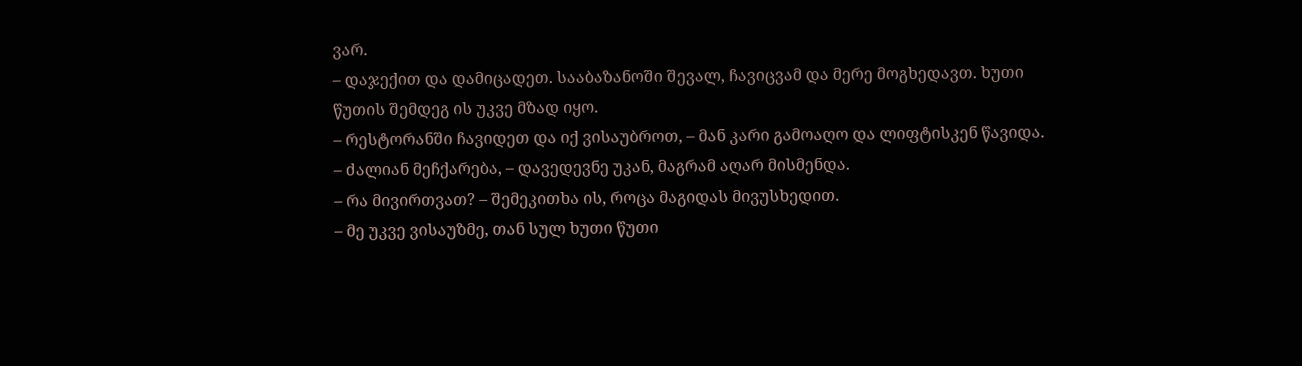ვარ.
– დაჯექით და დამიცადეთ. სააბაზანოში შევალ, ჩავიცვამ და მერე მოგხედავთ. ხუთი წუთის შემდეგ ის უკვე მზად იყო.
– რესტორანში ჩავიდეთ და იქ ვისაუბროთ, – მან კარი გამოაღო და ლიფტისკენ წავიდა.
– ძალიან მეჩქარება, – დავედევნე უკან, მაგრამ აღარ მისმენდა.
– რა მივირთვათ? – შემეკითხა ის, როცა მაგიდას მივუსხედით.
– მე უკვე ვისაუზმე, თან სულ ხუთი წუთი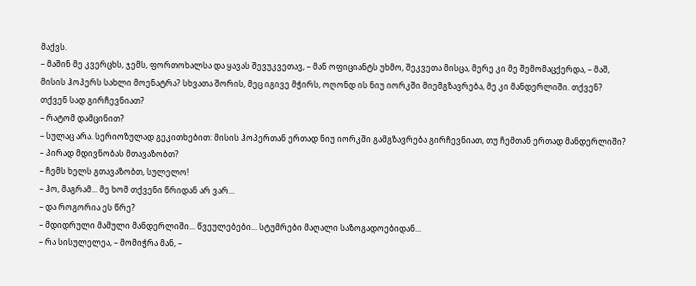მაქვს.
– მაშინ მე კვერცხს, ჯემს, ფორთოხალსა და ყავას შევუკვეთავ, – მან ოფიციანტს უხმო, შეკვეთა მისცა, მერე კი მე შემომაცქერდა, – მაშ, მისის ჰოპერს სახლი მოენატრა? სხვათა შორის, მეც იგივე მჭირს, ოღონდ ის ნიუ იორკში მიემგზავრება, მე კი მანდერლიში. თქვენ? თქვენ სად გირჩევნიათ?
– რატომ დამცინით?
– სულაც არა. სერიოზულად გეკითხებით: მისის ჰოპერთან ერთად ნიუ იორკში გამგზავრება გირჩევნიათ, თუ ჩემთან ერთად მანდერლიში?
– პირად მდივნობას მთავაზობთ?
– ჩემს ხელს გთავაზობთ, სულელო!
– ჰო, მაგრამ... მე ხომ თქვენი წრიდან არ ვარ...
– და როგორია ეს წრე?
– მდიდრული მამული მანდერლიში... წვეულებები... სტუმრები მაღალი საზოგადოებიდან...
– რა სისულელეა, – მომიჭრა მან, –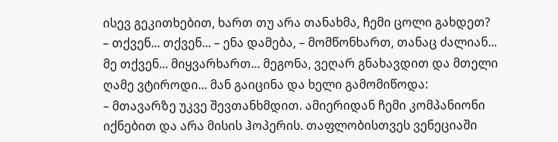ისევ გეკითხებით, ხართ თუ არა თანახმა, ჩემი ცოლი გახდეთ?
– თქვენ... თქვენ... – ენა დამება, – მომწონხართ, თანაც ძალიან... მე თქვენ... მიყვარხართ... მეგონა, ვეღარ გნახავდით და მთელი ღამე ვტიროდი... მან გაიცინა და ხელი გამომიწოდა:
– მთავარზე უკვე შევთანხმდით. ამიერიდან ჩემი კომპანიონი იქნებით და არა მისის ჰოპერის. თაფლობისთვეს ვენეციაში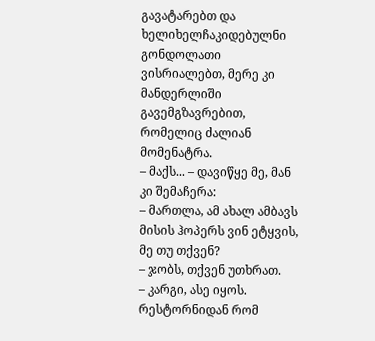გავატარებთ და ხელიხელჩაკიდებულნი გონდოლათი ვისრიალებთ, მერე კი მანდერლიში გავემგზავრებით, რომელიც ძალიან მომენატრა.
– მაქს... – დავიწყე მე, მან კი შემაჩერა:
– მართლა, ამ ახალ ამბავს მისის ჰოპერს ვინ ეტყვის, მე თუ თქვენ?
– ჯობს, თქვენ უთხრათ.
– კარგი, ასე იყოს.
რესტორნიდან რომ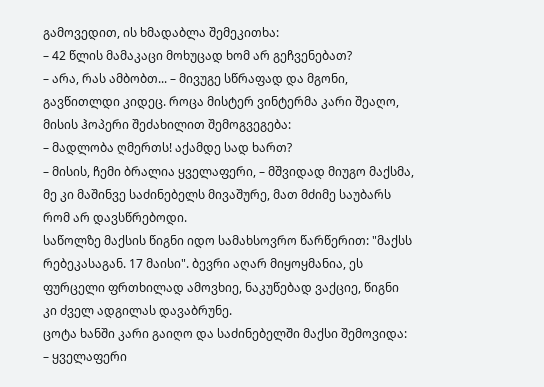გამოვედით, ის ხმადაბლა შემეკითხა:
– 42 წლის მამაკაცი მოხუცად ხომ არ გეჩვენებათ?
– არა, რას ამბობთ... – მივუგე სწრაფად და მგონი, გავწითლდი კიდეც. როცა მისტერ ვინტერმა კარი შეაღო, მისის ჰოპერი შეძახილით შემოგვეგება:
– მადლობა ღმერთს! აქამდე სად ხართ?
– მისის, ჩემი ბრალია ყველაფერი, – მშვიდად მიუგო მაქსმა, მე კი მაშინვე საძინებელს მივაშურე, მათ მძიმე საუბარს რომ არ დავსწრებოდი.
საწოლზე მაქსის წიგნი იდო სამახსოვრო წარწერით: "მაქსს რებეკასაგან. 17 მაისი". ბევრი აღარ მიყოყმანია, ეს ფურცელი ფრთხილად ამოვხიე, ნაკუწებად ვაქციე, წიგნი კი ძველ ადგილას დავაბრუნე.
ცოტა ხანში კარი გაიღო და საძინებელში მაქსი შემოვიდა:
– ყველაფერი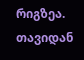რიგზეა. თავიდან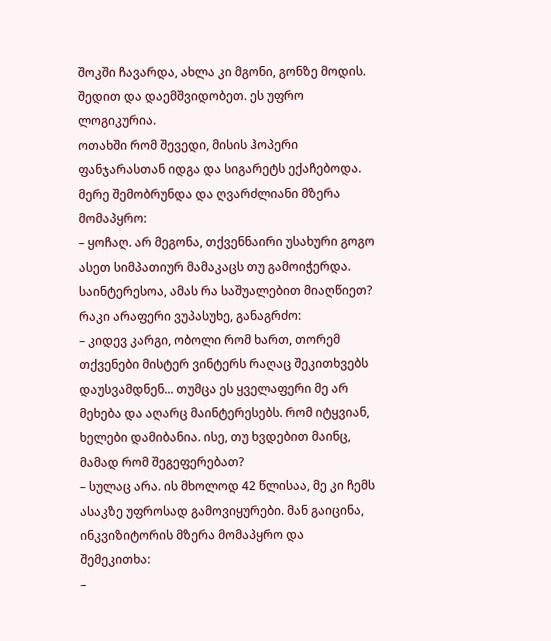შოკში ჩავარდა, ახლა კი მგონი, გონზე მოდის. შედით და დაემშვიდობეთ. ეს უფრო ლოგიკურია.
ოთახში რომ შევედი, მისის ჰოპერი ფანჯარასთან იდგა და სიგარეტს ექაჩებოდა. მერე შემობრუნდა და ღვარძლიანი მზერა მომაპყრო:
– ყოჩაღ. არ მეგონა, თქვენნაირი უსახური გოგო ასეთ სიმპათიურ მამაკაცს თუ გამოიჭერდა. საინტერესოა, ამას რა საშუალებით მიაღწიეთ?
რაკი არაფერი ვუპასუხე, განაგრძო:
– კიდევ კარგი, ობოლი რომ ხართ, თორემ თქვენები მისტერ ვინტერს რაღაც შეკითხვებს დაუსვამდნენ... თუმცა ეს ყველაფერი მე არ მეხება და აღარც მაინტერესებს. რომ იტყვიან, ხელები დამიბანია. ისე, თუ ხვდებით მაინც, მამად რომ შეგეფერებათ?
– სულაც არა. ის მხოლოდ 42 წლისაა, მე კი ჩემს ასაკზე უფროსად გამოვიყურები. მან გაიცინა, ინკვიზიტორის მზერა მომაპყრო და შემეკითხა:
–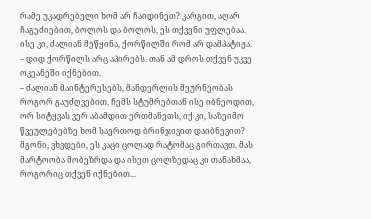რამე უკადრებელი ხომ არ ჩაიდინეთ? კარგით, აღარ ჩაგეძიებით, ბოლოს და ბოლოს, ეს თქვენი უფლებაა. ისე კი, ძალიან მეწყინა, ქორწილში რომ არ დამპატიჟა.
– დიდ ქორწილს არც აპირებს. თან ამ დროს თქვენ უკვე ოკეანეში იქნებით.
– ძალიან მაინტერესებს, მანდერლის მეურნეობას როგორ გაუძღვებით. ჩემს სტუმრებთან ისე იბნეოდით, ორ სიტყვას ვერ აბამდით ერთმანეთს, იქ კი, საზეიმო წვეულებებზე ხომ საერთოდ ბრინჯივით დაიბნევით? მგონი, ვხვდები, ეს კაცი ცოლად რატომაც გირთავთ. მას მარტოობა მობეზრდა და ისეთ ცოლზედაც კი თანახმაა, როგორიც თქვენ იქნებით...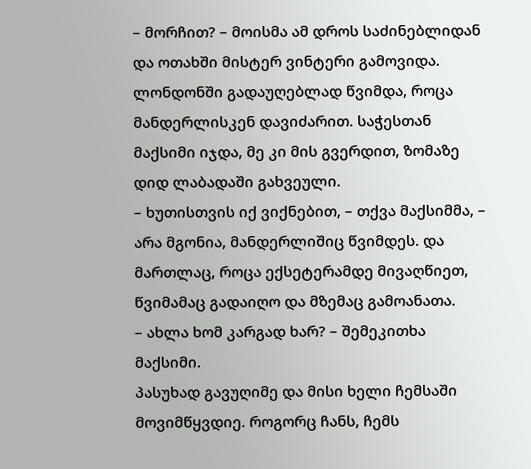– მორჩით? – მოისმა ამ დროს საძინებლიდან და ოთახში მისტერ ვინტერი გამოვიდა.
ლონდონში გადაუღებლად წვიმდა, როცა მანდერლისკენ დავიძარით. საჭესთან მაქსიმი იჯდა, მე კი მის გვერდით, ზომაზე დიდ ლაბადაში გახვეული.
– ხუთისთვის იქ ვიქნებით, – თქვა მაქსიმმა, – არა მგონია, მანდერლიშიც წვიმდეს. და მართლაც, როცა ექსეტერამდე მივაღწიეთ, წვიმამაც გადაიღო და მზემაც გამოანათა.
– ახლა ხომ კარგად ხარ? – შემეკითხა მაქსიმი.
პასუხად გავუღიმე და მისი ხელი ჩემსაში მოვიმწყვდიე. როგორც ჩანს, ჩემს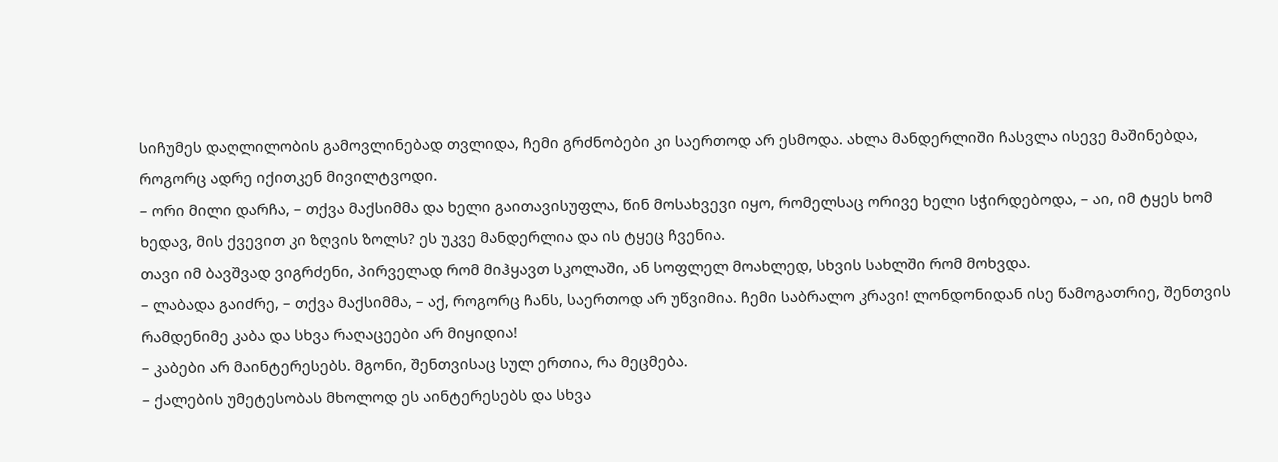სიჩუმეს დაღლილობის გამოვლინებად თვლიდა, ჩემი გრძნობები კი საერთოდ არ ესმოდა. ახლა მანდერლიში ჩასვლა ისევე მაშინებდა, როგორც ადრე იქითკენ მივილტვოდი.
– ორი მილი დარჩა, – თქვა მაქსიმმა და ხელი გაითავისუფლა, წინ მოსახვევი იყო, რომელსაც ორივე ხელი სჭირდებოდა, – აი, იმ ტყეს ხომ ხედავ, მის ქვევით კი ზღვის ზოლს? ეს უკვე მანდერლია და ის ტყეც ჩვენია.
თავი იმ ბავშვად ვიგრძენი, პირველად რომ მიჰყავთ სკოლაში, ან სოფლელ მოახლედ, სხვის სახლში რომ მოხვდა.
– ლაბადა გაიძრე, – თქვა მაქსიმმა, – აქ, როგორც ჩანს, საერთოდ არ უწვიმია. ჩემი საბრალო კრავი! ლონდონიდან ისე წამოგათრიე, შენთვის რამდენიმე კაბა და სხვა რაღაცეები არ მიყიდია!
– კაბები არ მაინტერესებს. მგონი, შენთვისაც სულ ერთია, რა მეცმება.
– ქალების უმეტესობას მხოლოდ ეს აინტერესებს და სხვა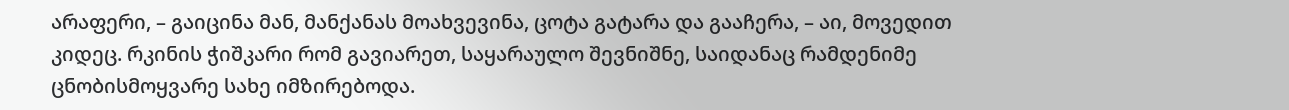არაფერი, – გაიცინა მან, მანქანას მოახვევინა, ცოტა გატარა და გააჩერა, – აი, მოვედით კიდეც. რკინის ჭიშკარი რომ გავიარეთ, საყარაულო შევნიშნე, საიდანაც რამდენიმე ცნობისმოყვარე სახე იმზირებოდა.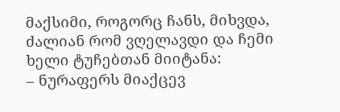მაქსიმი, როგორც ჩანს, მიხვდა, ძალიან რომ ვღელავდი და ჩემი ხელი ტუჩებთან მიიტანა:
– ნურაფერს მიაქცევ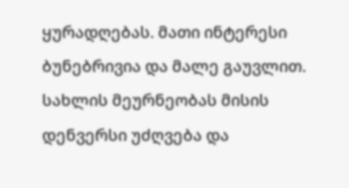ყურადღებას. მათი ინტერესი ბუნებრივია და მალე გაუვლით. სახლის მეურნეობას მისის დენვერსი უძღვება და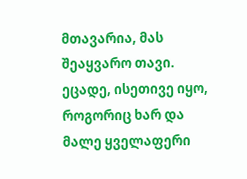მთავარია, მას შეაყვარო თავი. ეცადე, ისეთივე იყო, როგორიც ხარ და მალე ყველაფერი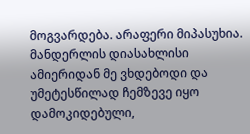მოგვარდება. არაფერი მიპასუხია. მანდერლის დიასახლისი ამიერიდან მე ვხდებოდი და უმეტესწილად ჩემზევე იყო დამოკიდებული,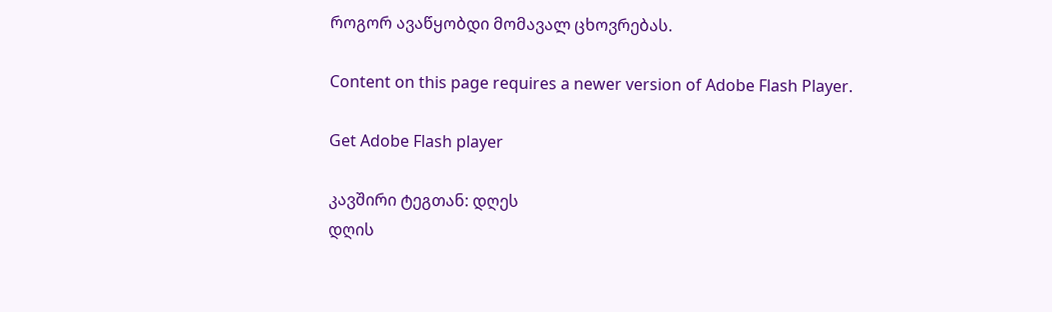როგორ ავაწყობდი მომავალ ცხოვრებას.

Content on this page requires a newer version of Adobe Flash Player.

Get Adobe Flash player

კავშირი ტეგთან: დღეს
დღის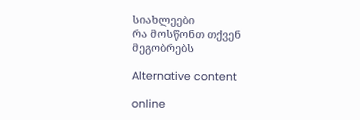სიახლეები
რა მოსწონთ თქვენ მეგობრებს

Alternative content

online